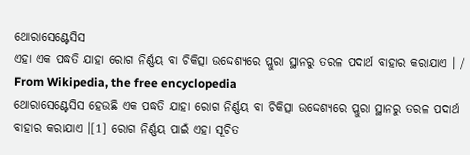ଥୋରାସେଣ୍ଟେସିସ
ଏହା ଏକ ପଦ୍ଧତି ଯାହା ରୋଗ ନିର୍ଣ୍ଣୟ ବା ଚିକିତ୍ସା ଉଦ୍ଦେଶ୍ୟରେ ପ୍ଲୁରା ସ୍ଥାନରୁ ତରଳ ପଦାର୍ଥ ବାହାର କରାଯାଏ । / From Wikipedia, the free encyclopedia
ଥୋରାସେଣ୍ଟେସିସ ହେଉଛି ଏକ ପଦ୍ଧତି ଯାହା ରୋଗ ନିର୍ଣ୍ଣୟ ବା ଚିକିତ୍ସା ଉଦ୍ଦେଶ୍ୟରେ ପ୍ଲୁରା ସ୍ଥାନରୁ ତରଳ ପଦାର୍ଥ ବାହାର କରାଯାଏ ।[1] ରୋଗ ନିର୍ଣ୍ଣୟ ପାଇଁ ଏହା ସୂଚିତ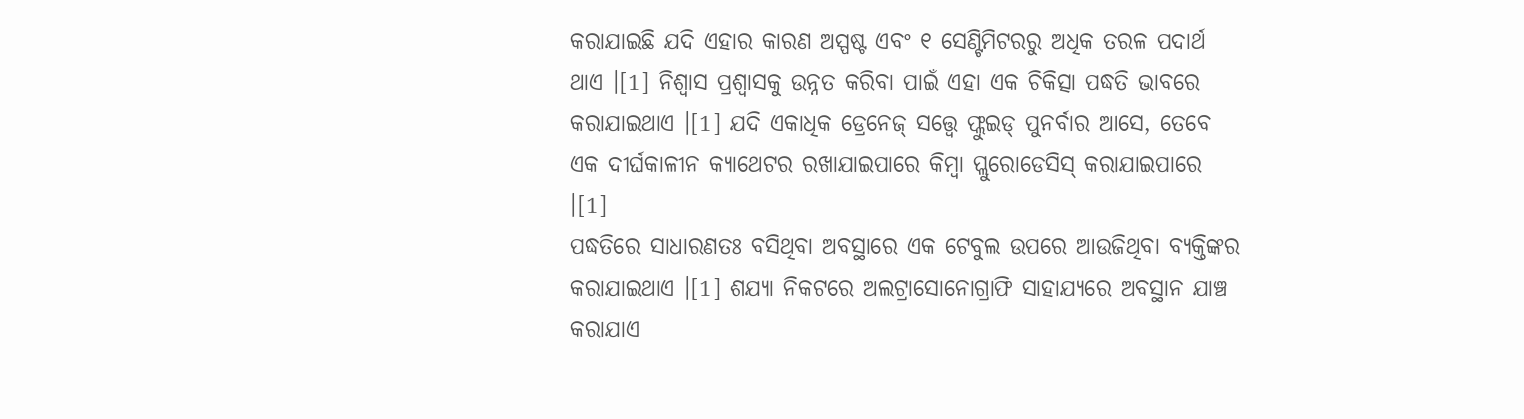କରାଯାଇଛି ଯଦି ଏହାର କାରଣ ଅସ୍ପଷ୍ଟ ଏବଂ ୧ ସେଣ୍ଟିମିଟରରୁ ଅଧିକ ତରଳ ପଦାର୍ଥ ଥାଏ ।[1] ନିଶ୍ୱାସ ପ୍ରଶ୍ୱାସକୁ ଉନ୍ନତ କରିବା ପାଇଁ ଏହା ଏକ ଚିକିତ୍ସା ପଦ୍ଧତି ଭାବରେ କରାଯାଇଥାଏ ।[1] ଯଦି ଏକାଧିକ ଡ୍ରେନେଜ୍ ସତ୍ତ୍ୱେ ଫ୍ଲୁଇଡ୍ ପୁନର୍ବାର ଆସେ, ତେବେ ଏକ ଦୀର୍ଘକାଳୀନ କ୍ୟାଥେଟର ରଖାଯାଇପାରେ କିମ୍ବା ପ୍ଲୁରୋଡେସିସ୍ କରାଯାଇପାରେ ।[1]
ପଦ୍ଧତିରେ ସାଧାରଣତଃ ବସିଥିବା ଅବସ୍ଥାରେ ଏକ ଟେବୁଲ ଉପରେ ଆଉଜିଥିବା ବ୍ୟକ୍ତିଙ୍କର କରାଯାଇଥାଏ ।[1] ଶଯ୍ୟା ନିକଟରେ ଅଲଟ୍ରାସୋନୋଗ୍ରାଫି ସାହାଯ୍ୟରେ ଅବସ୍ଥାନ ଯାଞ୍ଚ କରାଯାଏ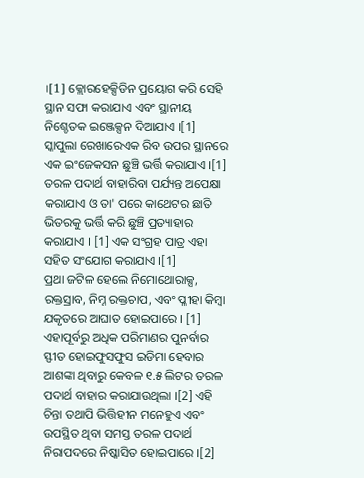।[1] କ୍ଲୋରହେକ୍ସିଡିନ ପ୍ରୟୋଗ କରି ସେହି ସ୍ଥାନ ସଫା କରାଯାଏ ଏବଂ ସ୍ଥାନୀୟ ନିଶ୍ଚେତକ ଇଞ୍ଜେକ୍ସନ ଦିଆଯାଏ ।[1] ସ୍କାପୁଲା ରେଖାରେଏକ ରିବ ଉପର ସ୍ଥାନରେ ଏକ ଇଂଜେକସନ ଛୁଞ୍ଚି ଭର୍ତ୍ତି କରାଯାଏ ।[1] ତରଳ ପଦାର୍ଥ ବାହାରିବା ପର୍ଯ୍ୟନ୍ତ ଅପେକ୍ଷା କରାଯାଏ ଓ ତା' ପରେ କାଥେଟର ଛାତି ଭିତରକୁ ଭର୍ତ୍ତି କରି ଛୁଞ୍ଚି ପ୍ରତ୍ୟାହାର କରାଯାଏ । [1] ଏକ ସଂଗ୍ରହ ପାତ୍ର ଏହା ସହିତ ସଂଯୋଗ କରାଯାଏ ।[1]
ପ୍ରଥା ଜଟିଳ ହେଲେ ନିମୋଥୋରାକ୍ସ, ରକ୍ତସ୍ରାବ, ନିମ୍ନ ରକ୍ତଚାପ, ଏବଂ ପ୍ଳୀହା କିମ୍ବା ଯକୃତରେ ଆଘାତ ହୋଇପାରେ । [1] ଏହାପୂର୍ବରୁ ଅଧିକ ପରିମାଣର ପୁନର୍ବାର ସ୍ଫୀତ ହୋଇଫୁସଫୁସ ଇଡିମା ହେବାର ଆଶଙ୍କା ଥିବାରୁ କେବଳ ୧.୫ ଲିଟର ତରଳ ପଦାର୍ଥ ବାହାର କରାଯାଉଥିଲା ।[2] ଏହି ଚିନ୍ତା ତଥାପି ଭିତ୍ତିହୀନ ମନେହୁଏ ଏବଂ ଉପସ୍ଥିତ ଥିବା ସମସ୍ତ ତରଳ ପଦାର୍ଥ ନିରାପଦରେ ନିଷ୍କାସିତ ହୋଇପାରେ ।[2]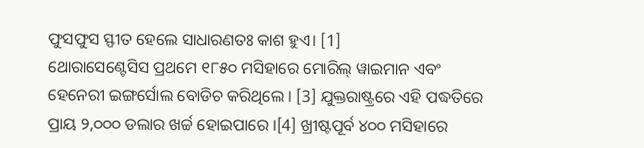ଫୁସଫୁସ ସ୍ଫୀତ ହେଲେ ସାଧାରଣତଃ କାଶ ହୁଏ। [1]
ଥୋରାସେଣ୍ଟେସିସ ପ୍ରଥମେ ୧୮୫୦ ମସିହାରେ ମୋରିଲ୍ ୱାଇମାନ ଏବଂ ହେନେରୀ ଇଙ୍ଗର୍ସୋଲ ବୋଡିଚ କରିଥିଲେ । [3] ଯୁକ୍ତରାଷ୍ଟ୍ରରେ ଏହି ପଦ୍ଧତିରେ ପ୍ରାୟ ୨,୦୦୦ ଡଲାର ଖର୍ଚ୍ଚ ହୋଇପାରେ ।[4] ଖ୍ରୀଷ୍ଟପୂର୍ବ ୪୦୦ ମସିହାରେ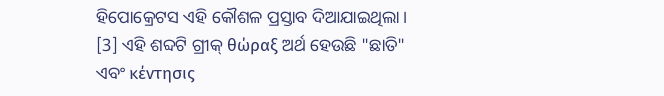ହିପୋକ୍ରେଟସ ଏହି କୌଶଳ ପ୍ରସ୍ତାବ ଦିଆଯାଇଥିଲା। [3] ଏହି ଶବ୍ଦଟି ଗ୍ରୀକ୍ θώραξ ଅର୍ଥ ହେଉଛି "ଛାତି" ଏବଂ κέντησις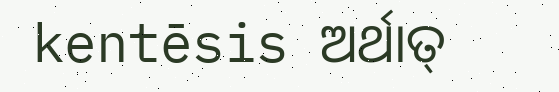kentēsis ଅର୍ଥାତ୍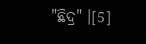"ଛିଦ୍ର" ।[5]